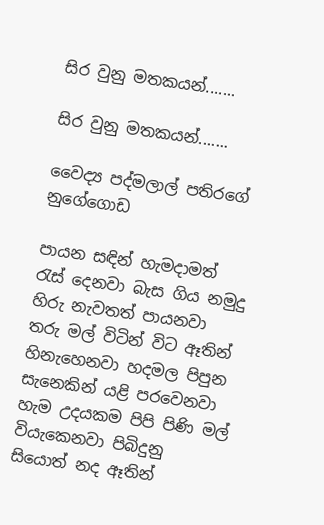සිර වුනු මතකයන්.......

සිර වුනු මතකයන්.......

වෛද්‍ය පද්මලාල් පතිරගේ නුගේගොඩ

පායන සඳින් හැමදාමත් රැස් දෙනවා බැස ගිය නමුදු හිරු නැවතත් පායනවා තරු මල් විටින් විට ඈතින් හිනැහෙනවා හදමල පිපුන සැනෙකින් යළි පරවෙනවා හැම උදයකම පිපි පිණි මල් වියැකෙනවා පිබිදුනු සියොත් නද ඈතින්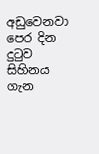අඩුවෙනවා පෙර දින දුටුව සිහිනය ගැන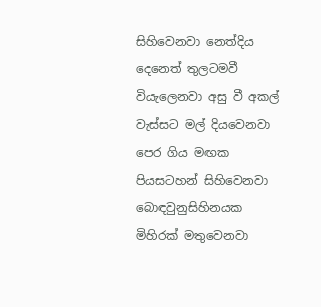සිහිවෙනවා නෙත්දිය දෙනෙත් තුලටමවී වියැලෙනවා අසු වී අකල් වැස්සට මල් දියවෙනවා පෙර ගිය මඟක පියසටහන් සිහිවෙනවා බොඳවුනුසිහිනයක මිහිරක් මතුවෙනවා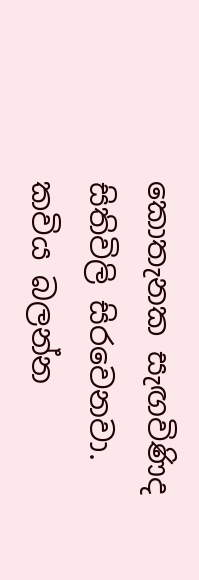කොතැනක සැඟවිණිද සිතිවිලි සිරවෙනවා.
කවිය බලන්න